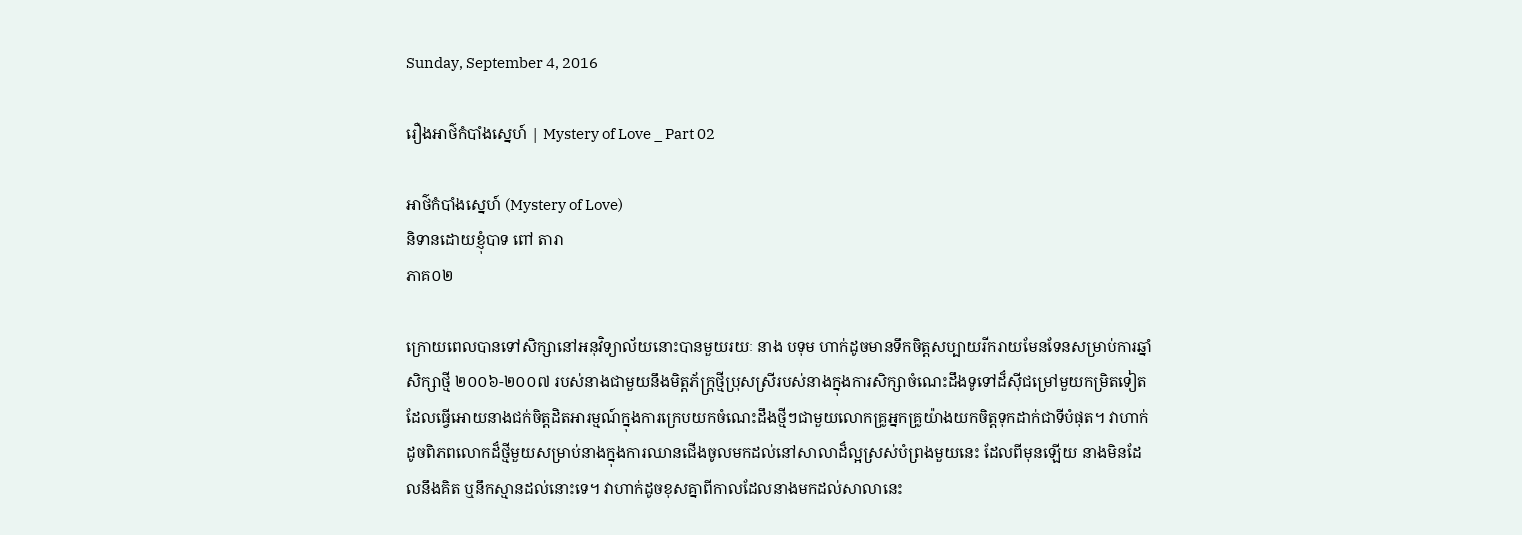Sunday, September 4, 2016

រឿងអាថ៌កំបាំងស្នេហ៍ | Mystery of Love _ Part 02

អាថ៌កំបាំងស្នេហ៍ (Mystery of Love)
និទានដោយខ្ញុំបាទ ពៅ តារា
ភាគ០២

ក្រោយពេលបានទៅសិក្សានៅអនុវិទ្យាល័យនោះបានមួយរយៈ នាង បទុម ហាក់ដូចមានទឹកចិត្តសប្បាយរីករាយមែនទែនសម្រាប់ការឆ្នាំសិក្សាថ្មី ២០០៦-២០០៧ របស់នាងជាមួយនឹងមិត្តភ័ក្រ្តថ្មីប្រុសស្រីរបស់នាងក្នុងការសិក្សាចំណេះដឹងទូទៅដ៏ស៊ីជម្រៅមួយកម្រិតទៀត ដែលធ្វើអោយនាងជក់ចិត្តដិតអារម្មណ៍ក្នុងការក្រេបយកចំណេះដឹងថ្មីៗជាមួយលោកគ្រូអ្នកគ្រូយ៉ាងយកចិត្តទុកដាក់ជាទីបំផុត។ វាហាក់ដូចពិភពលោកដ៏ថ្មីមួយសម្រាប់នាងក្នុងការឈានជើងចូលមកដល់នៅសាលាដ៏ល្អស្រស់បំព្រងមួយនេះ ដែលពីមុនឡើយ នាងមិនដែលនឹងគិត ឬនឹកស្មានដល់នោះទេ។ វាហាក់ដូចខុសគ្នាពីកាលដែលនាងមកដល់សាលានេះ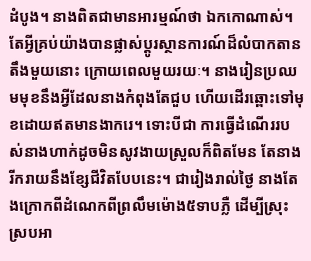ដំបូង។ នាងពិតជាមានអារម្មណ៍ថា ឯកកោណាស់។ តែអ្វីគ្រប់យ៉ាងបានផ្លាស់ប្តូរស្ថានការណ៍ដ៏លំបាកតានតឹងមួយនោះ ក្រោយពេលមួយរយៈ។ នាងរៀនប្រឈមមុខនឹងអ្វីដែលនាងកំពុងតែជួប ហើយដើរឆ្ពោះទៅមុខដោយឥតមានងាករេ។ ទោះបីជា ការធ្វើដំណើររបស់នាងហាក់ដូចមិនសូវងាយស្រួលក៏ពិតមែន តែនាងរីករាយនឹងខ្សែជីវិតបែបនេះ។ ជារៀងរាល់ថ្ងៃ នាងតែងក្រោកពីដំណេកពីព្រលឹមម៉ោង៥ទាបភ្លឺ ដើម្បីស្រុះស្របអា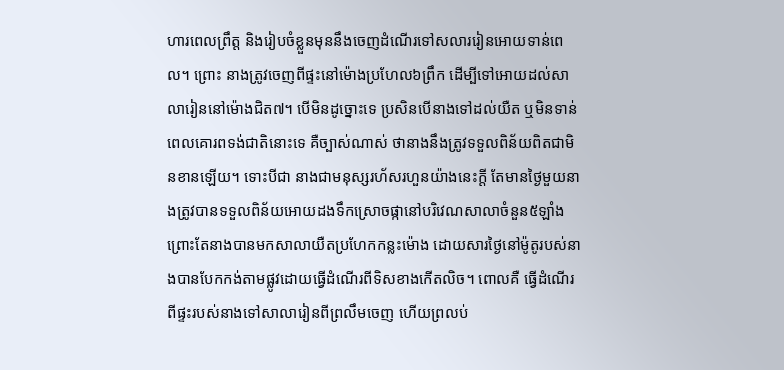ហារពេលព្រឹត្ត និងរៀបចំខ្លួនមុននឹងចេញដំណើរទៅសលាររៀនអោយទាន់ពេល។ ព្រោះ នាងត្រូវចេញពីផ្ទះនៅម៉ោងប្រហែល៦ព្រឹក ដើម្បីទៅអោយដល់សាលារៀននៅម៉ោងជិត៧។ បើមិនដូច្នោះទេ ប្រសិនបើនាងទៅដល់យឺត ឬមិនទាន់ពេលគោរពទង់ជាតិនោះទេ គឺច្បាស់ណាស់ ថានាងនឹងត្រូវទទួលពិន័យពិតជាមិនខានឡើយ។ ទោះបីជា នាងជាមនុស្សរហ័សរហួនយ៉ាងនេះក្តី តែមានថ្ងៃមួយនាងត្រូវបានទទួលពិន័យអោយដងទឹកស្រោចផ្កានៅបរិវេណសាលាចំនួន៥ឡាំង ព្រោះតែនាងបានមកសាលាយឺតប្រហែកកន្លះម៉ោង ដោយសារថ្ងៃនៅម៉ូតូរបស់នាងបានបែកកង់តាមផ្លូវដោយធ្វើដំណើរពីទិសខាងកើតលិច។ ពោលគឺ ធ្វើដំណើរពីផ្ទះរបស់នាងទៅសាលារៀនពីព្រលឹមចេញ ហើយព្រលប់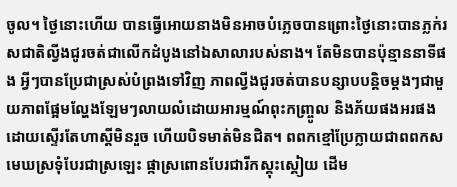ចូល។ ថ្ងៃនោះហើយ បានធ្វើអោយនាងមិនអាចបំភ្លេចបានព្រោះថ្ងៃនោះបានភ្លក់រសជាតិល្វីងជូរចត់ជាលើកដំបូងនៅឯសាលារបស់នាង។ តែមិនបានប៉ុន្មាននាទីផង អ្វីៗបានប្រែជាស្រស់បំព្រងទៅវិញ ភាពល្វីងជូរចត់បានបន្សាបបន្តិចម្តងៗជាមួយភាពផ្អែមល្ហែងឡែមៗលាយលំដោយអារម្មណ៍ពុះកញ្ច្រូល និងភ័យផងអរផង ដោយស្ទើរតែហាស្តីមិនរួច ហើយបិទមាត់មិនជិត។ ពពកខ្មៅប្រែក្លាយជាពពកស មេឃស្រទុំបែរជាស្រឡេះ ផ្កាស្រពោនបែរជារីកស្គុះស្គៀយ ដើម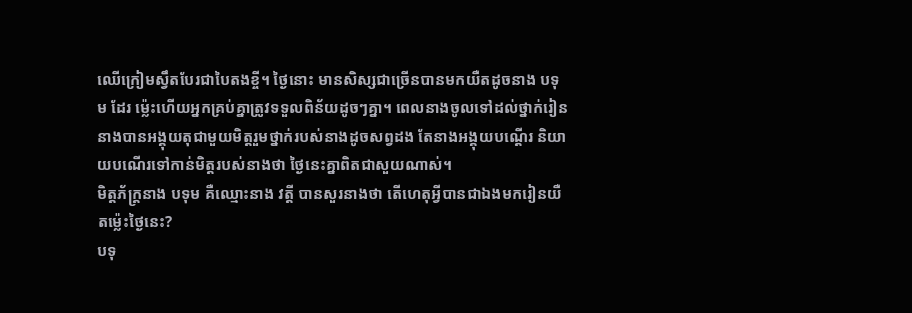ឈើក្រៀមស្វឹតបែរជាបៃតងខ្ចី។ ថ្ងៃនោះ មានសិស្សជាច្រើនបានមកយឺតដូចនាង បទុម ដែរ ម្ល៉េះហើយអ្នកគ្រប់គ្នាត្រូវទទួលពិន័យដូចៗគ្នា។ ពេលនាងចូលទៅដល់ថ្នាក់រៀន នាងបានអង្គុយតុជាមួយមិត្តរួមថ្នាក់របស់នាងដូចសព្វដង តែនាងអង្គុយបណ្តើរ និយាយបណើរទៅកាន់មិត្តរបស់នាងថា ថ្ងៃនេះគ្នាពិតជាសួយណាស់។
មិត្តភ័ក្រ្តនាង បទុម គឺឈ្មោះនាង វត្តី បានសួរនាងថា តើហេតុអ្វីបានជាឯងមករៀនយឺតម៉្លេះថ្ងៃនេះ?
បទុ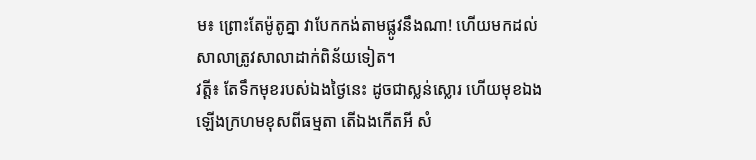ម៖ ព្រោះតែម៉ូតូគ្នា វាបែកកង់តាមផ្លូវនឹងណា! ហើយមកដល់សាលាត្រូវសាលាដាក់ពិន័យទៀត។
វត្តី៖ តែទឹកមុខរបស់ឯងថ្ងៃនេះ ដូចជាស្លន់ស្លោរ ហើយមុខឯងឡើងក្រហមខុសពីធម្មតា តើឯងកើតអី សំ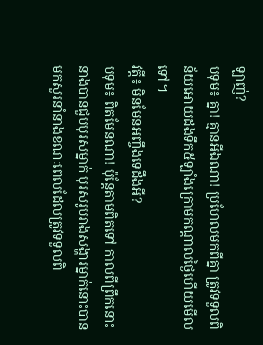ឡាញ់?
បទុម៖ គ្នា! គ្មានអីឯណា! ប្រហែលមកពីគ្នា ត្រូវទទួលពិន័យអោយដងទឹក៥ឡាំងក្រោមកណ្តាលថ្ងៃហើយមើលទៅ។
វត្តី៖ មិនមែនអញ្ចឹងទេដឹងអី?
បទុម៖ ពិតមែនណា! ប៉ុន្តែតាមពិតទៅ កាលពីព្រឹកនោះ នាងបានជួបបុរសម្នាក់ បុរសរូបរាងសង្ហារម្នាក់នោះបានមកសួរនាំនាងខណៈពេលដែលត្រូវទទួលពិ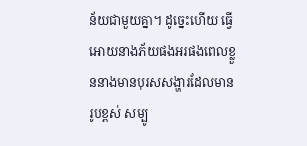ន័យជាមួយគ្នា។ ដូច្នេះហើយ ធ្វើអោយនាងភ័យផងអរផងពេលខ្លួននាងមានបុរសសង្ហារដែលមានរូបខ្ពស់ សម្បូ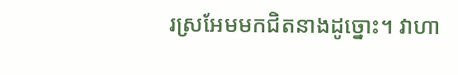រស្រអែមមកជិតនាងដូច្នោះ។ វាហា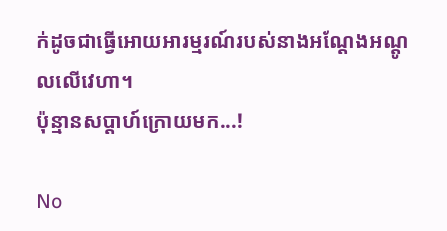ក់ដូចជាធ្វើអោយអារម្មរណ៍របស់នាងអណ្តែងអណ្តូលលើវេហា។
ប៉ុន្មានសប្តាហ៍ក្រោយមក...!

No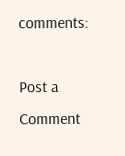comments:

Post a Comment